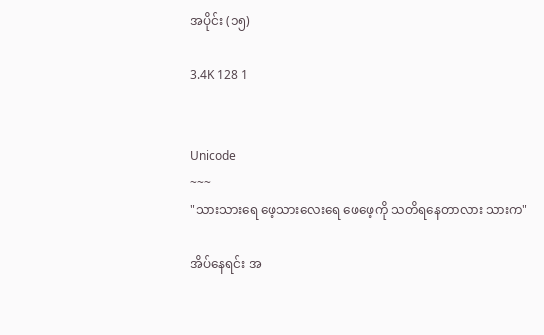အပိုင်း (၁၅)

3.4K 128 1


Unicode
~~~
"သားသားရေ ဖေ့သားလေးရေ ဖေဖေ့ကို သတိရနေတာလား သားက"

အိပ်နေရင်း အ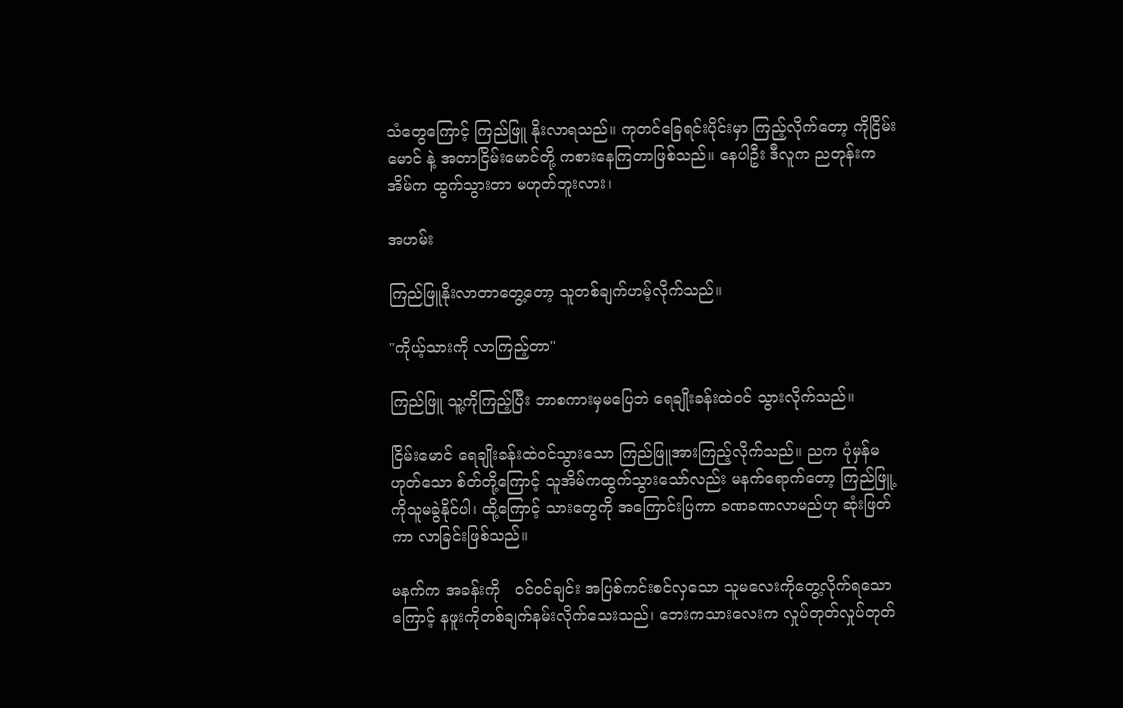သံတွေကြောင့် ကြည်ဖြူ နိုးလာရသည်။ ကုတင်ခြေရင်းပိုင်းမှာ ကြည့်လိုက်တော့ ကိုငြိမ်းမောင် နဲ့ အတာငြိမ်းမောင်တို့ ကစားနေကြတာဖြစ်သည်။ နေပါဦး ဒီလူက ညတုန်းကအိမ်က ထွက်သွားတာ မဟုတ်ဘူးလား၊

အဟမ်း

ကြည်ဖြူနိုးလာတာတွေ့တော့ သူတစ်ချက်ဟမ့်လိုက်သည်။

"ကိုယ့်သားကို လာကြည့်တာ"

ကြည်ဖြူ သူ့ကိုကြည့်ပြီး ဘာစကားမှမပြေဘဲ ရေချိုးခန်းထဲဝင် သွားလိုက်သည်။

ငြိမ်းမောင် ရေချိုးခန်းထဲဝင်သွားသော ကြည်ဖြူအားကြည့်လိုက်သည်။ ညက ပုံမှန်မဟုတ်သော စ်တ်တို့ကြောင့် သူအိမ်ကထွက်သွားသော်လည်း မနက်ရောက်တော့ ကြည်ဖြူ့ကိုသူမခွဲနိုင်ပါ၊ ထို့ကြောင့် သားတွေကို အကြောင်းပြကာ ခဏခဏလာမည်ဟု ဆုံးဖြတ်ကာ လာခြင်းဖြစ်သည်။

မနက်က အခန်းကို   ဝင်ဝင်ချင်း အပြစ်ကင်းစင်လှသော သူမလေးကိုတွေ့လိုက်ရသောကြောင့် နဖူးကိုတစ်ချက်နမ်းလိုက်သေးသည်၊ ဘေးကသားလေးက လှုပ်တုတ်လှုပ်တုတ်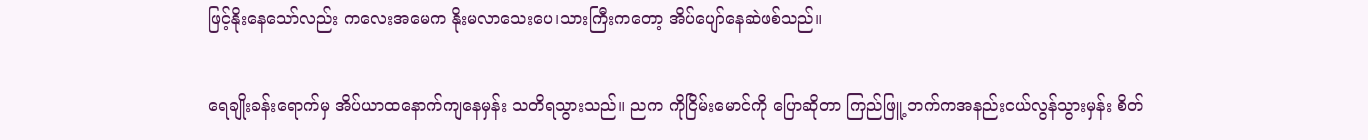ဖြင့်နိုးနေသော်လည်း ကလေးအမေက နိုးမလာသေးပေ၊သားကြီးကတော့ အိပ်ပျော်နေဆဲဖစ်သည်။

ရေချိုးခန်းရောက်မှ အိပ်ယာထနောက်ကျနေမှန်း သတိရသွားသည်။ ညက ကိုငြိမ်းမောင်ကို ပြောဆိုတာ ကြည်ဖြူ့ ဘက်ကအနည်းငယ်လွန်သွားမှန်း စိတ်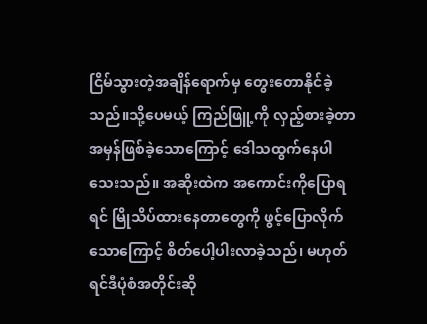ငြိမ်သွားတဲ့အချိန်ရောက်မှ တွေးတောနိုင်ခဲ့သည်။သို့ပေမယ့် ကြည်ဖြူ့ကို လှည့်စားခဲ့တာ အမှန်ဖြစ်ခဲ့သောကြောင့် ဒေါသထွက်နေပါသေးသည်။ အဆိုးထဲက အကောင်းကိုပြောရရင် မြိုသိပ်ထားနေတာတွေကို ဖွင့်ပြောလိုက်သောကြောင့် စိတ်ပေါ့ပါးလာခဲ့သည်၊ မဟုတ်ရင်ဒီပုံစံအတိုင်းဆို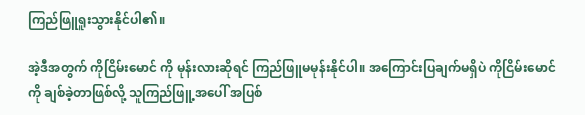ကြည်ဖြူရူးသွားနိုင်ပါ၏။

အဲ့ဒီအတွက် ကိုငြိမ်းမောင် ကို မုန်းလားဆိုရင် ကြည်ဖြူမမုန်းနိုင်ပါ။ အကြောင်းပြချက်မရှိပဲ ကိုငြိမ်းမောင်ကို ချစ်ခဲ့တာဖြစ်လို့ သူကြည်ဖြူ့အပေါ် အပြစ်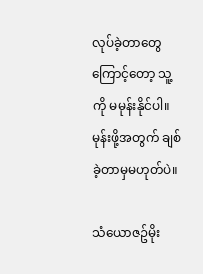လုပ်ခဲ့တာတွေကြောင့်တော့ သူ့ကို မမုန်းနိုင်ပါ။ မုန်းဖို့အတွက် ချစ်ခဲ့တာမှမဟုတ်ပဲ။

သံယောဇဥ်မိုး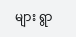များ ရွာ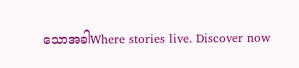သောအခါWhere stories live. Discover now